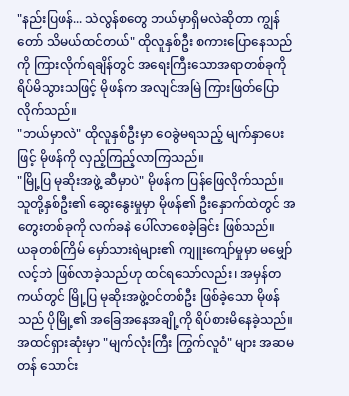"နည်းပြဖန်... သဲလွန်စတွေ ဘယ်မှာရှိမလဲဆိုတာ ကျွန်တော် သိမယ်ထင်တယ်" ထိုလူနှစ်ဦး စကားပြောနေသည်ကို ကြားလိုက်ရချိန်တွင် အရေးကြီးသောအရာတစ်ခုကို ရိပ်မိသွားသဖြင့် မိုဖန်က အလျင်အမြဲ ကြားဖြတ်ပြောလိုက်သည်။
"ဘယ်မှာလဲ" ထိုလူနှစ်ဦးမှာ ဝေခွဲမရသည့် မျက်နှာပေးဖြင့် မိုဖန်ကို လှည့်ကြည့်လာကြသည်။
"မြို့ပြ မုဆိုးအဖွဲ့ ဆီမှာပဲ" မိုဖန်က ပြန်ဖြေလိုက်သည်။
သူတို့နှစ်ဦး၏ ဆွေးနွေးမှုမှာ မိုဖန်၏ ဦးနှောက်ထဲတွင် အတွေးတစ်ခုကို လက်ခနဲ ပေါ်လာစေခဲ့ခြင်း ဖြစ်သည်။
ယခုတစ်ကြိမ် မှော်သားရဲများ၏ ကျူးကျော်မှုမှာ မမျှော်လင့်ဘဲ ဖြစ်လာခဲ့သည်ဟု ထင်ရသော်လည်း၊ အမှန်တကယ်တွင် မြို့ပြ မုဆိုးအဖွဲ့ဝင်တစ်ဦး ဖြစ်ခဲ့သော မိုဖန်သည် ပိုမြို့၏ အခြေအနေအချို့ကို ရိပ်စားမိနေခဲ့သည်။ အထင်ရှားဆုံးမှာ "မျက်လုံးကြီး ကြွက်လူဝံ" များ အဆမတန် သောင်း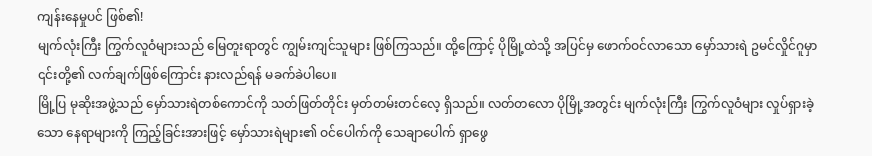ကျန်းနေမှုပင် ဖြစ်၏!
မျက်လုံးကြီး ကြွက်လူဝံများသည် မြေတူးရာတွင် ကျွမ်းကျင်သူများ ဖြစ်ကြသည်။ ထို့ကြောင့် ပိုမြို့ထဲသို့ အပြင်မှ ဖောက်ဝင်လာသော မှော်သားရဲ ဥမင်လှိုင်ဂူမှာ ၎င်းတို့၏ လက်ချက်ဖြစ်ကြောင်း နားလည်ရန် မခက်ခဲပါပေ။
မြို့ပြ မုဆိုးအဖွဲ့သည် မှော်သားရဲတစ်ကောင်ကို သတ်ဖြတ်တိုင်း မှတ်တမ်းတင်လေ့ ရှိသည်။ လတ်တလော ပိုမြို့အတွင်း မျက်လုံးကြီး ကြွက်လူဝံများ လှုပ်ရှားခဲ့သော နေရာများကို ကြည့်ခြင်းအားဖြင့် မှော်သားရဲများ၏ ဝင်ပေါက်ကို သေချာပေါက် ရှာဖွေ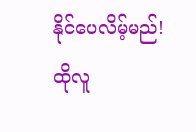နိုင်ပေလိမ့်မည်!
ထိုလူ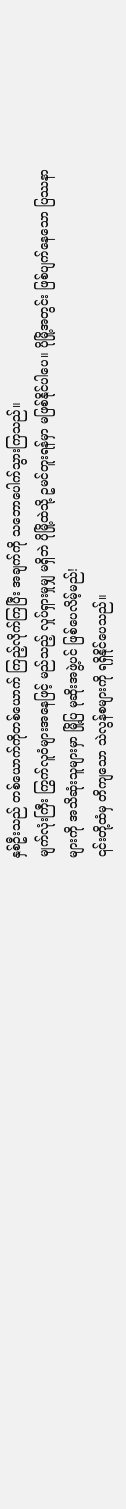နှစ်ဦးသည် တစ်ယောက်ကိုတစ်ယောက် ကြည့်လိုက်ကြပြီး အချက်ကို သဘောပေါက်သွားကြသည်။
မျက်လုံးကြီး ကြွက်လူဝံများအနေဖြင့် မည်သည့် လှုပ်ရှားမှုမျှ မရှိဘဲ ပိုမြို့ထဲသို့ ဥမင်တူးရန်မှာ မဖြစ်နိုင်ပါပေ။ ပိုမြို့အတွင်း ဖြစ်ပျက်နေသော ပြဿနာများကို အသိဆုံးသူများမှာ မြို့ပြ မုဆိုးအဖွဲ့ပင် ဖြစ်ပေလိမ့်မည်!
၎င်းတို့ထံမှ တိကျသော သဲလွန်စများကို ရရှိနိုင်ပေသည်။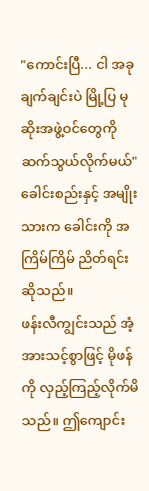"ကောင်းပြီ... ငါ အခုချက်ချင်းပဲ မြို့ပြ မုဆိုးအဖွဲ့ဝင်တွေကို ဆက်သွယ်လိုက်မယ်" ခေါင်းစည်းနှင့် အမျိုးသားက ခေါင်းကို အကြိမ်ကြိမ် ညိတ်ရင်း ဆိုသည်။
ဖန်းလီကျွင်းသည် အံ့အားသင့်စွာဖြင့် မိုဖန်ကို လှည့်ကြည့်လိုက်မိသည်။ ဤကျောင်း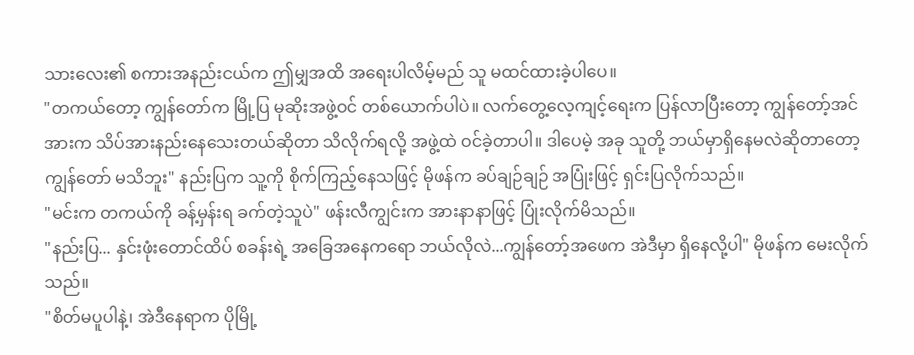သားလေး၏ စကားအနည်းငယ်က ဤမျှအထိ အရေးပါလိမ့်မည် သူ မထင်ထားခဲ့ပါပေ။
"တကယ်တော့ ကျွန်တော်က မြို့ပြ မုဆိုးအဖွဲ့ဝင် တစ်ယောက်ပါပဲ။ လက်တွေ့လေ့ကျင့်ရေးက ပြန်လာပြီးတော့ ကျွန်တော့်အင်အားက သိပ်အားနည်းနေသေးတယ်ဆိုတာ သိလိုက်ရလို့ အဖွဲ့ထဲ ဝင်ခဲ့တာပါ။ ဒါပေမဲ့ အခု သူတို့ ဘယ်မှာရှိနေမလဲဆိုတာတော့ ကျွန်တော် မသိဘူး" နည်းပြက သူ့ကို စိုက်ကြည့်နေသဖြင့် မိုဖန်က ခပ်ချဉ်ချဉ် အပြုံးဖြင့် ရှင်းပြလိုက်သည်။
"မင်းက တကယ်ကို ခန့်မှန်းရ ခက်တဲ့သူပဲ" ဖန်းလီကျွင်းက အားနာနာဖြင့် ပြုံးလိုက်မိသည်။
"နည်းပြ... နှင်းဖုံးတောင်ထိပ် စခန်းရဲ့ အခြေအနေကရော ဘယ်လိုလဲ...ကျွန်တော့်အဖေက အဲဒီမှာ ရှိနေလို့ပါ" မိုဖန်က မေးလိုက်သည်။
"စိတ်မပူပါနဲ့၊ အဲဒီနေရာက ပိုမြို့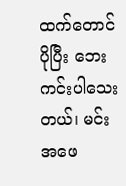ထက်တောင် ပိုပြီး ဘေးကင်းပါသေးတယ်၊ မင်းအဖေ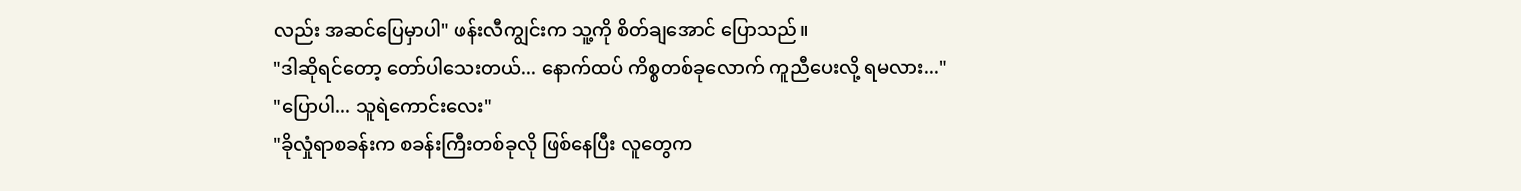လည်း အဆင်ပြေမှာပါ" ဖန်းလီကျွင်းက သူ့ကို စိတ်ချအောင် ပြောသည်။
"ဒါဆိုရင်တော့ တော်ပါသေးတယ်... နောက်ထပ် ကိစ္စတစ်ခုလောက် ကူညီပေးလို့ ရမလား..."
"ပြောပါ... သူရဲကောင်းလေး"
"ခိုလှုံရာစခန်းက စခန်းကြီးတစ်ခုလို ဖြစ်နေပြီး လူတွေက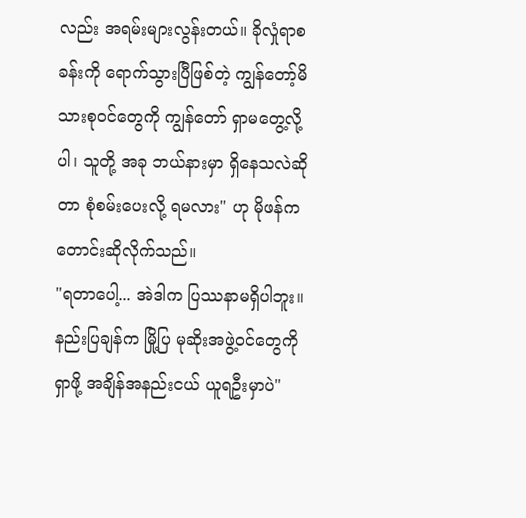လည်း အရမ်းများလွန်းတယ်။ ခိုလှုံရာစခန်းကို ရောက်သွားပြီဖြစ်တဲ့ ကျွန်တော့်မိသားစုဝင်တွေကို ကျွန်တော် ရှာမတွေ့လို့ပါ၊ သူတို့ အခု ဘယ်နားမှာ ရှိနေသလဲဆိုတာ စုံစမ်းပေးလို့ ရမလား" ဟု မိုဖန်က တောင်းဆိုလိုက်သည်။
"ရတာပေါ့... အဲဒါက ပြဿနာမရှိပါဘူး။ နည်းပြချန်က မြို့ပြ မုဆိုးအဖွဲ့ဝင်တွေကို ရှာဖို့ အချိန်အနည်းငယ် ယူရဦးမှာပဲ"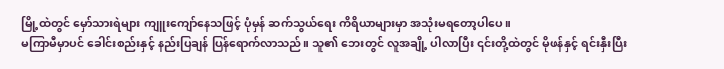မြို့ထဲတွင် မှော်သားရဲများ ကျူးကျော်နေသဖြင့် ပုံမှန် ဆက်သွယ်ရေး ကိရိယာများမှာ အသုံးမရတော့ပါပေ။
မကြာမီမှာပင် ခေါင်းစည်းနှင့် နည်းပြချန် ပြန်ရောက်လာသည်။ သူ၏ ဘေးတွင် လူအချို့ ပါလာပြီး ၎င်းတို့ထဲတွင် မိုဖန်နှင့် ရင်းနှီးပြီး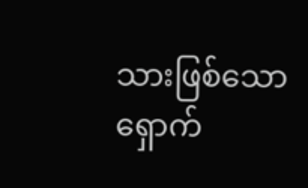သားဖြစ်သော ရှောက်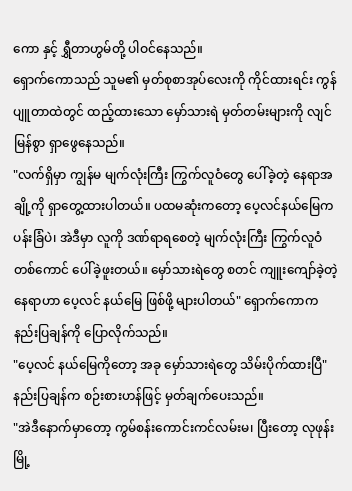ကော နှင့် ရွှီတာဟွမ်တို့ ပါဝင်နေသည်။
ရှောက်ကောသည် သူမ၏ မှတ်စုစာအုပ်လေးကို ကိုင်ထားရင်း ကွန်ပျူတာထဲတွင် ထည့်ထားသော မှော်သားရဲ မှတ်တမ်းများကို လျင်မြန်စွာ ရှာဖွေနေသည်။
"လက်ရှိမှာ ကျွန်မ မျက်လုံးကြီး ကြွက်လူဝံတွေ ပေါ်ခဲ့တဲ့ နေရာအချို့ကို ရှာတွေ့ထားပါတယ်။ ပထမဆုံးကတော့ ပေ့လင်နယ်မြေက ပန်းခြံပဲ၊ အဲဒီမှာ လူကို ဒဏ်ရာရစေတဲ့ မျက်လုံးကြီး ကြွက်လူဝံ တစ်ကောင် ပေါ်ခဲ့ဖူးတယ်။ မှော်သားရဲတွေ စတင် ကျူးကျော်ခဲ့တဲ့ နေရာဟာ ပေ့လင် နယ်မြေ ဖြစ်ဖို့ များပါတယ်" ရှောက်ကောက နည်းပြချန်ကို ပြောလိုက်သည်။
"ပေ့လင် နယ်မြေကိုတော့ အခု မှော်သားရဲတွေ သိမ်းပိုက်ထားပြီ" နည်းပြချန်က စဉ်းစားဟန်ဖြင့် မှတ်ချက်ပေးသည်။
"အဲဒီနောက်မှာတော့ ကွမ်စန်းကောင်းကင်လမ်းမ၊ ပြီးတော့ လုဖုန်းမြို့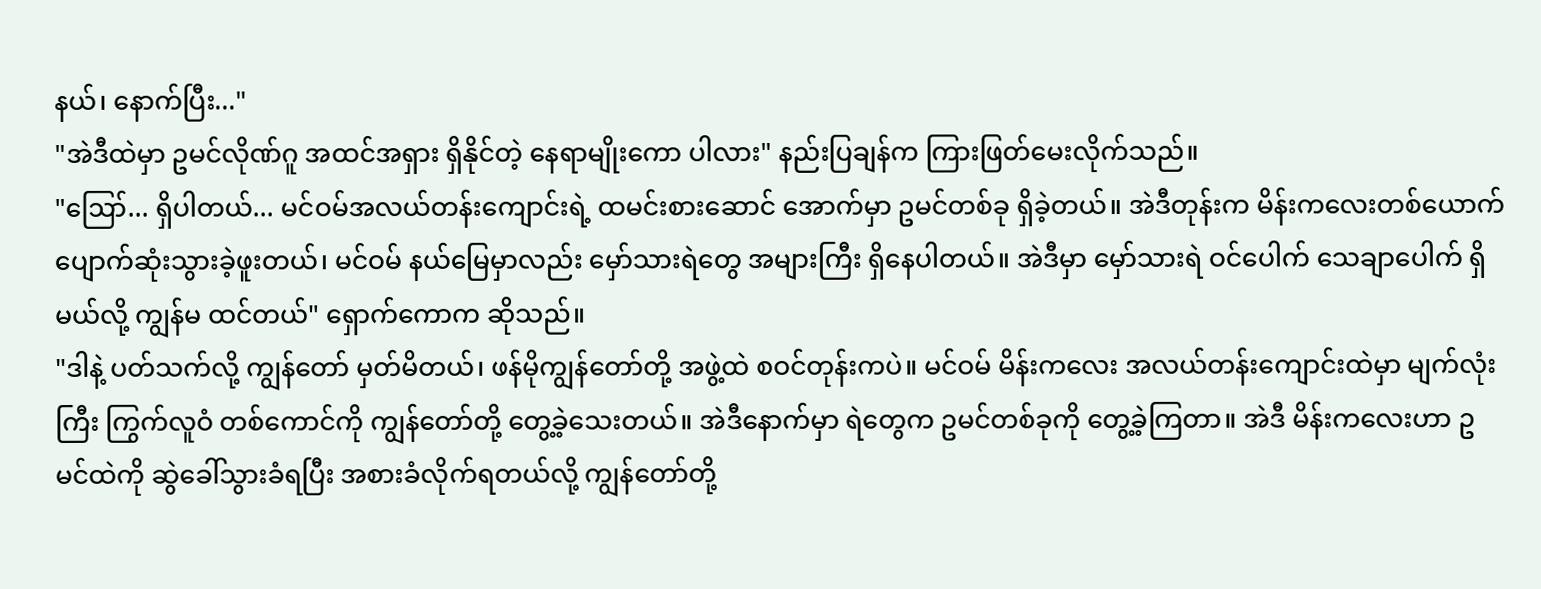နယ်၊ နောက်ပြီး..."
"အဲဒီထဲမှာ ဥမင်လိုဏ်ဂူ အထင်အရှား ရှိနိုင်တဲ့ နေရာမျိုးကော ပါလား" နည်းပြချန်က ကြားဖြတ်မေးလိုက်သည်။
"ဪ... ရှိပါတယ်... မင်ဝမ်အလယ်တန်းကျောင်းရဲ့ ထမင်းစားဆောင် အောက်မှာ ဥမင်တစ်ခု ရှိခဲ့တယ်။ အဲဒီတုန်းက မိန်းကလေးတစ်ယောက် ပျောက်ဆုံးသွားခဲ့ဖူးတယ်၊ မင်ဝမ် နယ်မြေမှာလည်း မှော်သားရဲတွေ အများကြီး ရှိနေပါတယ်။ အဲဒီမှာ မှော်သားရဲ ဝင်ပေါက် သေချာပေါက် ရှိမယ်လို့ ကျွန်မ ထင်တယ်" ရှောက်ကောက ဆိုသည်။
"ဒါနဲ့ ပတ်သက်လို့ ကျွန်တော် မှတ်မိတယ်၊ ဖန်မိုကျွန်တော်တို့ အဖွဲ့ထဲ စဝင်တုန်းကပဲ။ မင်ဝမ် မိန်းကလေး အလယ်တန်းကျောင်းထဲမှာ မျက်လုံးကြီး ကြွက်လူဝံ တစ်ကောင်ကို ကျွန်တော်တို့ တွေ့ခဲ့သေးတယ်။ အဲဒီနောက်မှာ ရဲတွေက ဥမင်တစ်ခုကို တွေ့ခဲ့ကြတာ။ အဲဒီ မိန်းကလေးဟာ ဥမင်ထဲကို ဆွဲခေါ်သွားခံရပြီး အစားခံလိုက်ရတယ်လို့ ကျွန်တော်တို့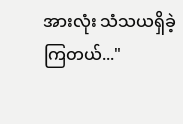အားလုံး သံသယရှိခဲ့ကြတယ်..."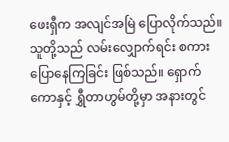ဖေးရှီက အလျင်အမြဲ ပြောလိုက်သည်။
သူတို့သည် လမ်းလျှောက်ရင်း စကားပြောနေကြခြင်း ဖြစ်သည်။ ရှောက်ကောနှင့် ရွှီတာဟွမ်တို့မှာ အနားတွင်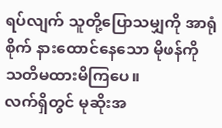ရပ်လျက် သူတို့ပြောသမျှကို အာရုံစိုက် နားထောင်နေသော မိုဖန်ကို သတိမထားမိကြပေ။
လက်ရှိတွင် မုဆိုးအ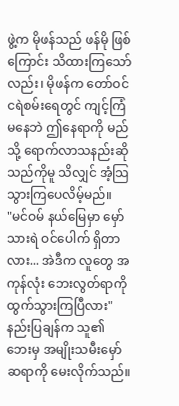ဖွဲ့က မိုဖန်သည် ဖန်မို ဖြစ်ကြောင်း သိထားကြသော်လည်း၊ မိုဖန်က တော်ဝင်ငရဲစမ်းရေတွင် ကျင့်ကြံမနေဘဲ ဤနေရာကို မည်သို့ ရောက်လာသနည်းဆိုသည်ကိုမူ သိလျှင် အံ့သြသွားကြပေလိမ့်မည်။
"မင်ဝမ် နယ်မြေမှာ မှော်သားရဲ ဝင်ပေါက် ရှိတာလား... အဲဒီက လူတွေ အကုန်လုံး ဘေးလွတ်ရာကို ထွက်သွားကြပြီလား" နည်းပြချန်က သူ၏ ဘေးမှ အမျိုးသမီးမှော်ဆရာကို မေးလိုက်သည်။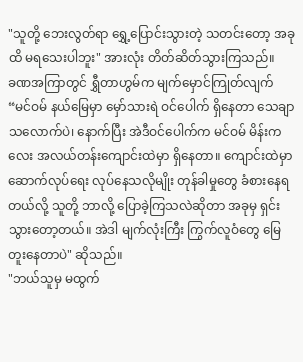"သူတို့ ဘေးလွတ်ရာ ရွှေ့ပြောင်းသွားတဲ့ သတင်းတော့ အခုထိ မရသေးပါဘူး" အားလုံး တိတ်ဆိတ်သွားကြသည်။
ခဏအကြာတွင် ရွှီတာဟွမ်က မျက်မှောင်ကြုတ်လျက်
“မင်ဝမ် နယ်မြေမှာ မှော်သားရဲ ဝင်ပေါက် ရှိနေတာ သေချာသလောက်ပဲ၊ နောက်ပြီး အဲဒီဝင်ပေါက်က မင်ဝမ် မိန်းကလေး အလယ်တန်းကျောင်းထဲမှာ ရှိနေတာ။ ကျောင်းထဲမှာ ဆောက်လုပ်ရေး လုပ်နေသလိုမျိုး တုန်ခါမှုတွေ ခံစားနေရတယ်လို့ သူတို့ ဘာလို့ ပြောခဲ့ကြသလဲဆိုတာ အခုမှ ရှင်းသွားတော့တယ်။ အဲဒါ မျက်လုံးကြီး ကြွက်လူဝံတွေ မြေတူးနေတာပဲ" ဆိုသည်။
"ဘယ်သူမှ မထွက်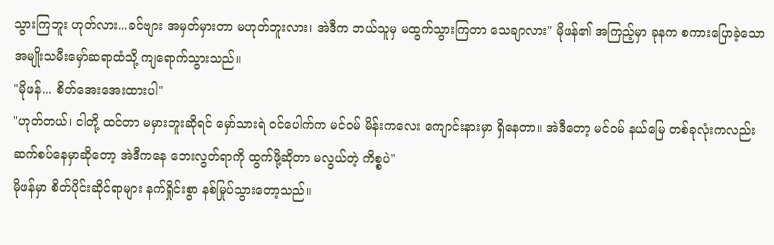သွားကြဘူး ဟုတ်လား...ခင်ဗျား အမှတ်မှားတာ မဟုတ်ဘူးလား၊ အဲဒီက ဘယ်သူမှ မထွက်သွားကြတာ သေချာလား" မိုဖန်၏ အကြည့်မှာ ခုနက စကားပြောခဲ့သော အမျိုးသမီးမှော်ဆရာထံသို့ ကျရောက်သွားသည်။
"မိုဖန်... စိတ်အေးအေးထားပါ"
"ဟုတ်တယ်၊ ငါတို့ ထင်တာ မမှားဘူးဆိုရင် မှော်သားရဲ ဝင်ပေါက်က မင်ဝမ် မိန်းကလေး ကျောင်းနားမှာ ရှိနေတာ။ အဲဒီတော့ မင်ဝမ် နယ်မြေ တစ်ခုလုံးကလည်း ဆက်စပ်နေမှာဆိုတော့ အဲဒီကနေ ဘေးလွတ်ရာကို ထွက်ဖို့ဆိုတာ မလွယ်တဲ့ ကိစ္စပဲ"
မိုဖန်မှာ စိတ်ပိုင်းဆိုင်ရာများ နက်ရှိုင်းစွာ နစ်မြုပ်သွားတော့သည်။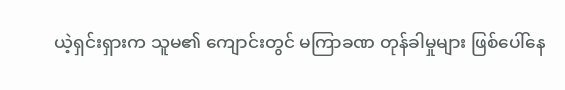ယဲ့ရှင်းရှားက သူမ၏ ကျောင်းတွင် မကြာခဏ တုန်ခါမှုများ ဖြစ်ပေါ်နေ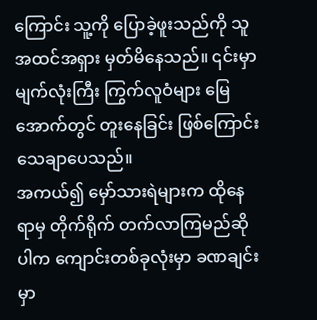ကြောင်း သူ့ကို ပြောခဲ့ဖူးသည်ကို သူ အထင်အရှား မှတ်မိနေသည်။ ၎င်းမှာ မျက်လုံးကြီး ကြွက်လူဝံများ မြေအောက်တွင် တူးနေခြင်း ဖြစ်ကြောင်း သေချာပေသည်။
အကယ်၍ မှော်သားရဲများက ထိုနေရာမှ တိုက်ရိုက် တက်လာကြမည်ဆိုပါက ကျောင်းတစ်ခုလုံးမှာ ခဏချင်းမှာ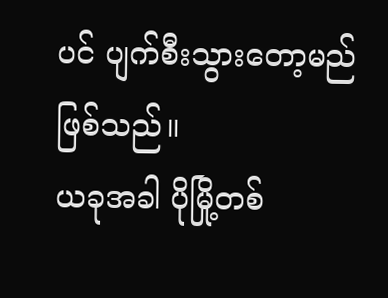ပင် ပျက်စီးသွားတော့မည် ဖြစ်သည်။
ယခုအခါ ပိုမြို့တစ်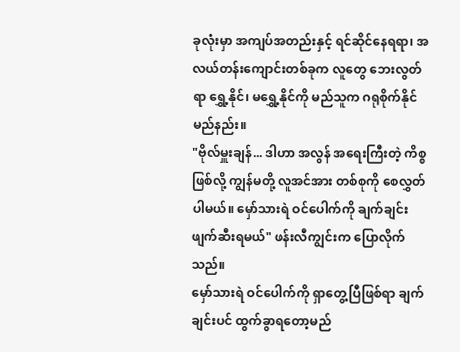ခုလုံးမှာ အကျပ်အတည်းနှင့် ရင်ဆိုင်နေရရာ၊ အလယ်တန်းကျောင်းတစ်ခုက လူတွေ ဘေးလွတ်ရာ ရွှေ့နိုင်၊ မရွှေ့နိုင်ကို မည်သူက ဂရုစိုက်နိုင်မည်နည်း။
"ဗိုလ်မှူးချန်... ဒါဟာ အလွန် အရေးကြီးတဲ့ ကိစ္စဖြစ်လို့ ကျွန်မတို့ လူအင်အား တစ်စုကို စေလွှတ်ပါမယ်။ မှော်သားရဲ ဝင်ပေါက်ကို ချက်ချင်း ဖျက်ဆီးရမယ်" ဖန်းလီကျွင်းက ပြောလိုက်သည်။
မှော်သားရဲ ဝင်ပေါက်ကို ရှာတွေ့ပြီဖြစ်ရာ ချက်ချင်းပင် ထွက်ခွာရတော့မည်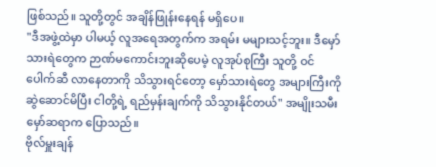ဖြစ်သည်။ သူတို့တွင် အချိန်ဖြုန်းနေရန် မရှိပေ။
"ဒီအဖွဲ့ထဲမှာ ပါမယ့် လူအရေအတွက်က အရမ်း မများသင့်ဘူး။ ဒီမှော်သားရဲတွေက ဉာဏ်မကောင်းဘူးဆိုပေမဲ့ လူအုပ်စုကြီး သူတို့ ဝင်ပေါက်ဆီ လာနေတာကို သိသွားရင်တော့ မှော်သားရဲတွေ အများကြီးကို ဆွဲဆောင်မိပြီး ငါတို့ရဲ့ ရည်မှန်းချက်ကို သိသွားနိုင်တယ်" အမျိုးသမီးမှော်ဆရာက ပြောသည်။
ဗိုလ်မှူးချန်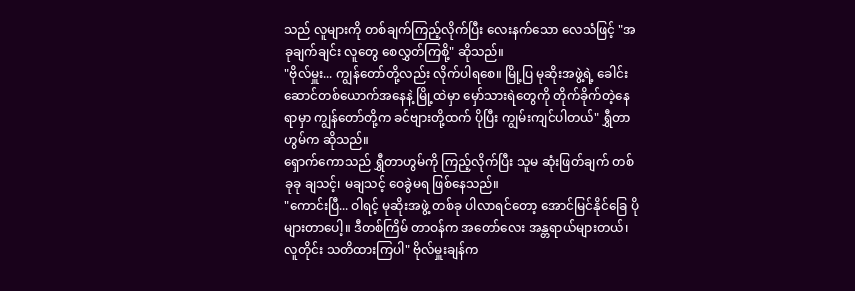သည် လူများကို တစ်ချက်ကြည့်လိုက်ပြီး လေးနက်သော လေသံဖြင့် "အခုချက်ချင်း လူတွေ စေလွှတ်ကြစို့" ဆိုသည်။
"ဗိုလ်မှူး... ကျွန်တော်တို့လည်း လိုက်ပါရစေ။ မြို့ပြ မုဆိုးအဖွဲ့ရဲ့ ခေါင်းဆောင်တစ်ယောက်အနေနဲ့ မြို့ထဲမှာ မှော်သားရဲတွေကို တိုက်ခိုက်တဲ့နေရာမှာ ကျွန်တော်တို့က ခင်ဗျားတို့ထက် ပိုပြီး ကျွမ်းကျင်ပါတယ်" ရွှီတာဟွမ်က ဆိုသည်။
ရှောက်ကောသည် ရွှီတာဟွမ်ကို ကြည့်လိုက်ပြီး သူမ ဆုံးဖြတ်ချက် တစ်ခုခု ချသင့်၊ မချသင့် ဝေခွဲမရ ဖြစ်နေသည်။
"ကောင်းပြီ... ဝါရင့် မုဆိုးအဖွဲ့ တစ်ခု ပါလာရင်တော့ အောင်မြင်နိုင်ခြေ ပိုများတာပေါ့။ ဒီတစ်ကြိမ် တာဝန်က အတော်လေး အန္တရာယ်များတယ်၊ လူတိုင်း သတိထားကြပါ" ဗိုလ်မှူးချန်က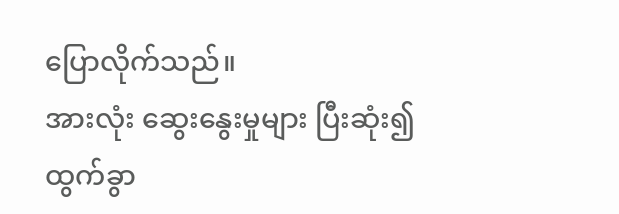ပြောလိုက်သည်။
အားလုံး ဆွေးနွေးမှုများ ပြီးဆုံး၍ ထွက်ခွာ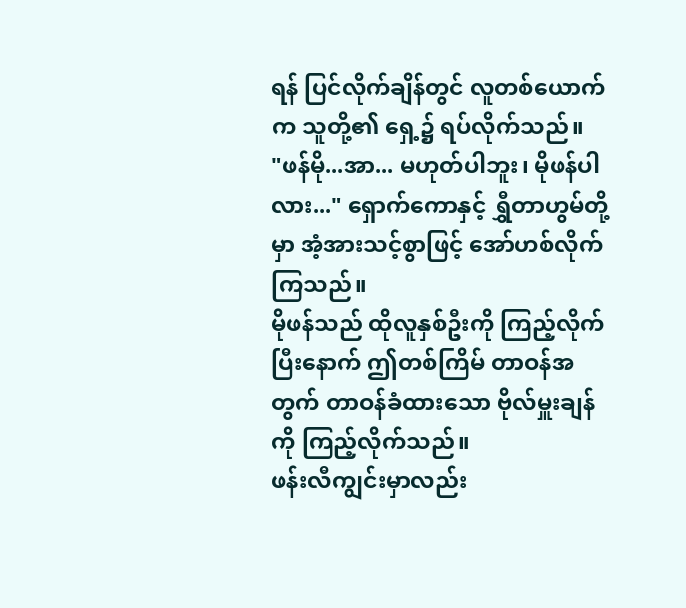ရန် ပြင်လိုက်ချိန်တွင် လူတစ်ယောက်က သူတို့၏ ရှေ့၌ ရပ်လိုက်သည်။
"ဖန်မို...အာ... မဟုတ်ပါဘူး၊ မိုဖန်ပါလား..." ရှောက်ကောနှင့် ရွှီတာဟွမ်တို့မှာ အံ့အားသင့်စွာဖြင့် အော်ဟစ်လိုက်ကြသည်။
မိုဖန်သည် ထိုလူနှစ်ဦးကို ကြည့်လိုက်ပြီးနောက် ဤတစ်ကြိမ် တာဝန်အတွက် တာဝန်ခံထားသော ဗိုလ်မှူးချန်ကို ကြည့်လိုက်သည်။
ဖန်းလီကျွင်းမှာလည်း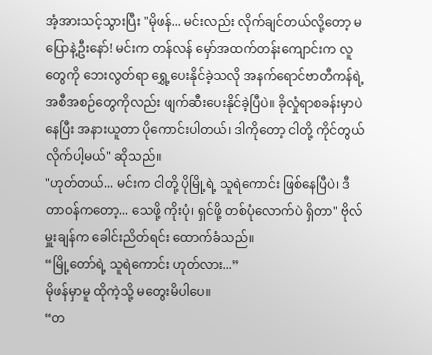အံ့အားသင့်သွားပြီး "မိုဖန်... မင်းလည်း လိုက်ချင်တယ်လို့တော့ မပြောနဲ့ဦးနော်! မင်းက တန်လန် မှော်အထက်တန်းကျောင်းက လူတွေကို ဘေးလွတ်ရာ ရွှေ့ပေးနိုင်ခဲ့သလို အနက်ရောင်ဗာတီကန်ရဲ့ အစီအစဉ်တွေကိုလည်း ဖျက်ဆီးပေးနိုင်ခဲ့ပြီပဲ။ ခိုလှုံရာစခန်းမှာပဲ နေပြီး အနားယူတာ ပိုကောင်းပါတယ်၊ ဒါကိုတော့ ငါတို့ ကိုင်တွယ်လိုက်ပါ့မယ်" ဆိုသည်။
"ဟုတ်တယ်... မင်းက ငါတို့ ပိုမြို့ရဲ့ သူရဲကောင်း ဖြစ်နေပြီပဲ၊ ဒီတာဝန်ကတော့... သေဖို့ ကိုးပုံ၊ ရှင်ဖို့ တစ်ပုံလောက်ပဲ ရှိတာ" ဗိုလ်မှူးချန်က ခေါင်းညိတ်ရင်း ထောက်ခံသည်။
“မြို့တော်ရဲ့ သူရဲကောင်း ဟုတ်လား...”
မိုဖန်မှာမူ ထိုကဲ့သို့ မတွေးမိပါပေ။
“တ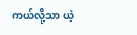ကယ်လို့သာ ယဲ့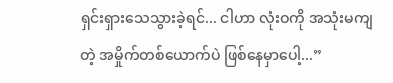ရှင်းရှားသေသွားခဲ့ရင်... ငါဟာ လုံးဝကို အသုံးမကျတဲ့ အမှိုက်တစ်ယောက်ပဲ ဖြစ်နေမှာပေါ့...”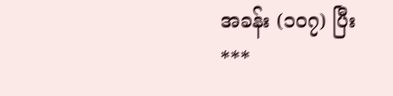အခန်း (၁၀၇) ပြီး
***